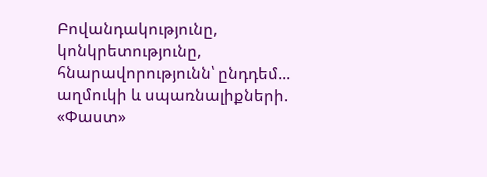Բովանդակությունը, կոնկրետությունը, հնարավորությունն՝ ընդդեմ... աղմուկի և սպառնալիքների. «Փաստ»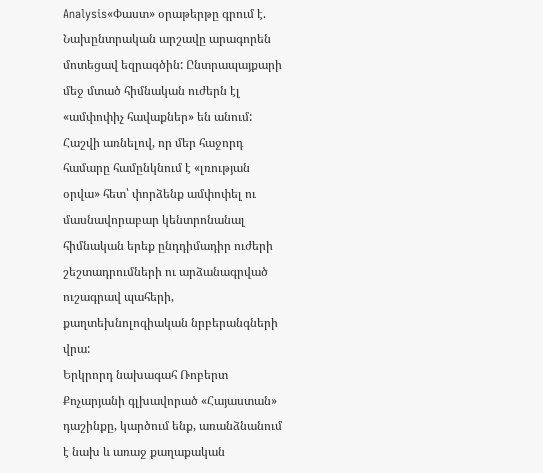Analysis«Փաստ» օրաթերթը գրում է.
Նախընտրական արշավը արագորեն մոտեցավ եզրագծին: Ընտրապայքարի մեջ մտած հիմնական ուժերն էլ «ամփոփիչ հավաքներ» են անում: Հաշվի առնելով, որ մեր հաջորդ համարը համընկնում է «լռության օրվա» հետ՝ փորձենք ամփոփել ու մասնավորաբար կենտրոնանալ հիմնական երեք ընդդիմադիր ուժերի շեշտադրումների ու արձանագրված ուշագրավ պահերի, քաղտեխնոլոգիական նրբերանգների վրա:
Երկրորդ նախագահ Ռոբերտ Քոչարյանի գլխավորած «Հայաստան» դաշինքը, կարծում ենք, առանձնանում է նախ և առաջ քաղաքական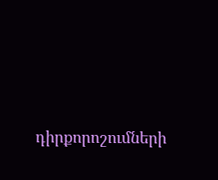դիրքորոշումների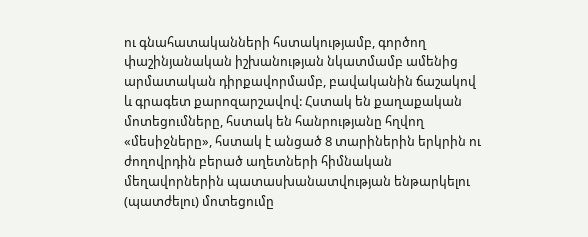ու գնահատականների հստակությամբ, գործող փաշինյանական իշխանության նկատմամբ ամենից արմատական դիրքավորմամբ, բավականին ճաշակով և գրագետ քարոզարշավով: Հստակ են քաղաքական մոտեցումները, հստակ են հանրությանը հղվող «մեսիջները», հստակ է անցած 8 տարիներին երկրին ու ժողովրդին բերած աղետների հիմնական մեղավորներին պատասխանատվության ենթարկելու (պատժելու) մոտեցումը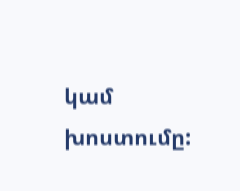կամ խոստումը: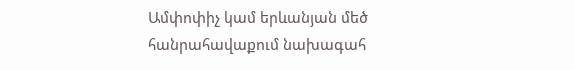Ամփոփիչ կամ երևանյան մեծ հանրահավաքում նախագահ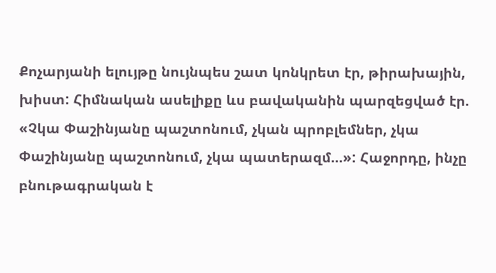Քոչարյանի ելույթը նույնպես շատ կոնկրետ էր, թիրախային, խիստ: Հիմնական ասելիքը ևս բավականին պարզեցված էր. «Չկա Փաշինյանը պաշտոնում, չկան պրոբլեմներ, չկա Փաշինյանը պաշտոնում, չկա պատերազմ...»: Հաջորդը, ինչը բնութագրական է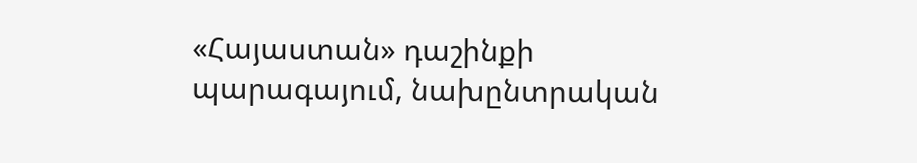«Հայաստան» դաշինքի պարագայում, նախընտրական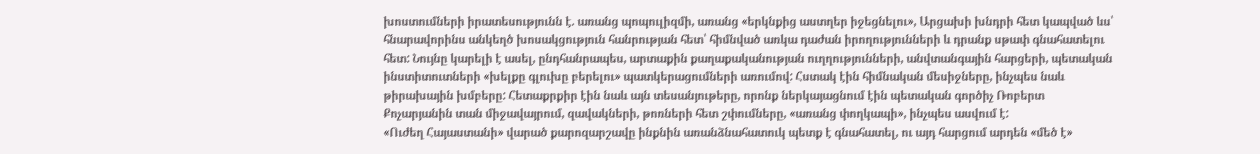խոստումների իրատեսությունն է. առանց պոպուլիզմի, առանց «երկնքից աստղեր իջեցնելու», Արցախի խնդրի հետ կապված ևս՝ հնարավորինս անկեղծ խոսակցություն հանրության հետ՝ հիմնված առկա դաժան իրողությունների և դրանք սթափ գնահատելու հետ: Նույնը կարելի է ասել, ընդհանրապես, արտաքին քաղաքականության ուղղությունների, անվտանգային հարցերի, պետական ինստիտուտների «խելքը գլուխը բերելու» պատկերացումների առումով: Հստակ էին հիմնական մեսիջները, ինչպես նաև թիրախային խմբերը: Հետաքրքիր էին նաև այն տեսանյութերը, որոնք ներկայացնում էին պետական գործիչ Ռոբերտ Քոչարյանին տան միջավայրում, զավակների, թոռների հետ շփումները, «առանց փողկապի», ինչպես ասվում է:
«Ուժեղ Հայաստանի» վարած քարոզարշավը ինքնին առանձնահատուկ պետք է գնահատել, ու այդ հարցում արդեն «մեծ է»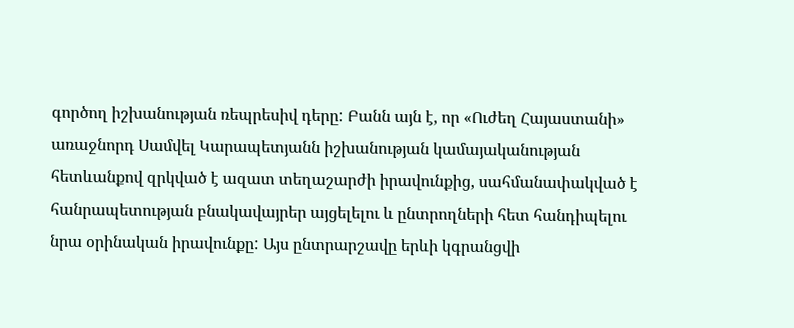գործող իշխանության ռեպրեսիվ դերը: Բանն այն է, որ «Ուժեղ Հայաստանի» առաջնորդ Սամվել Կարապետյանն իշխանության կամայականության հետևանքով զրկված է ազատ տեղաշարժի իրավունքից, սահմանափակված է հանրապետության բնակավայրեր այցելելու և ընտրողների հետ հանդիպելու նրա օրինական իրավունքը: Այս ընտրարշավը երևի կգրանցվի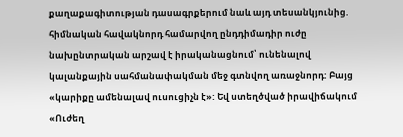քաղաքագիտության դասագրքերում նաև այդ տեսանկյունից. հիմնական հավակնորդ համարվող ընդդիմադիր ուժը նախընտրական արշավ է իրականացնում՝ ունենալով կալանքային սահմանափակման մեջ գտնվող առաջնորդ: Բայց «կարիքը ամենալավ ուսուցիչն է»: Եվ ստեղծված իրավիճակում «Ուժեղ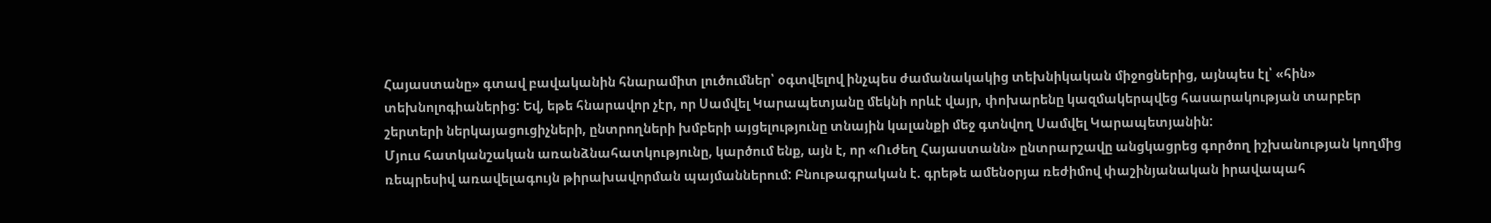Հայաստանը» գտավ բավականին հնարամիտ լուծումներ՝ օգտվելով ինչպես ժամանակակից տեխնիկական միջոցներից, այնպես էլ՝ «հին» տեխնոլոգիաներից: Եվ, եթե հնարավոր չէր, որ Սամվել Կարապետյանը մեկնի որևէ վայր, փոխարենը կազմակերպվեց հասարակության տարբեր շերտերի ներկայացուցիչների, ընտրողների խմբերի այցելությունը տնային կալանքի մեջ գտնվող Սամվել Կարապետյանին:
Մյուս հատկանշական առանձնահատկությունը, կարծում ենք, այն է, որ «Ուժեղ Հայաստանն» ընտրարշավը անցկացրեց գործող իշխանության կողմից ռեպրեսիվ առավելագույն թիրախավորման պայմաններում: Բնութագրական է. գրեթե ամենօրյա ռեժիմով փաշինյանական իրավապահ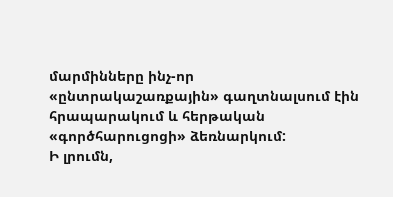մարմինները ինչ-որ «ընտրակաշառքային» գաղտնալսում էին հրապարակում և հերթական «գործհարուցոցի» ձեռնարկում:
Ի լրումն,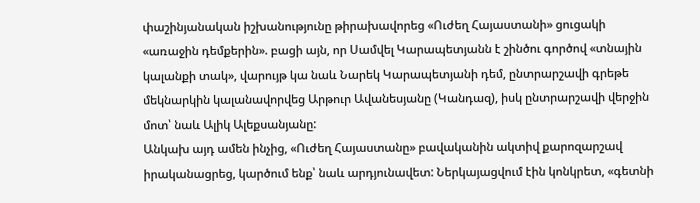փաշինյանական իշխանությունը թիրախավորեց «Ուժեղ Հայաստանի» ցուցակի «առաջին դեմքերին». բացի այն, որ Սամվել Կարապետյանն է շինծու գործով «տնային կալանքի տակ», վարույթ կա նաև Նարեկ Կարապետյանի դեմ, ընտրարշավի գրեթե մեկնարկին կալանավորվեց Արթուր Ավանեսյանը (Կանդազ), իսկ ընտրարշավի վերջին մոտ՝ նաև Ալիկ Ալեքսանյանը:
Անկախ այդ ամեն ինչից, «Ուժեղ Հայաստանը» բավականին ակտիվ քարոզարշավ իրականացրեց, կարծում ենք՝ նաև արդյունավետ: Ներկայացվում էին կոնկրետ, «գետնի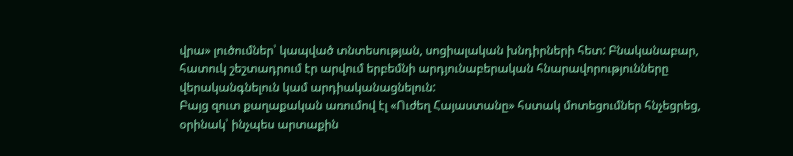վրա» լուծումներ՝ կապված տնտեսության, սոցիալական խնդիրների հետ: Բնականաբար, հատուկ շեշտադրում էր արվում երբեմնի արդյունաբերական հնարավորությունները վերականգնելուն կամ արդիականացնելուն:
Բայց զուտ քաղաքական առումով էլ «Ուժեղ Հայաստանը» հստակ մոտեցումներ հնչեցրեց, օրինակ՝ ինչպես արտաքին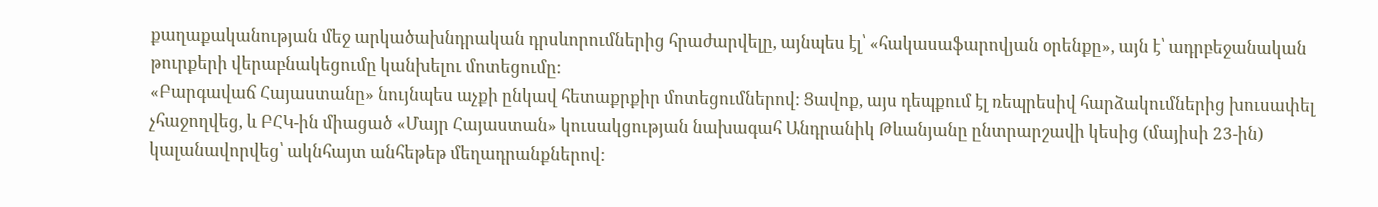քաղաքականության մեջ արկածախնդրական դրսևորումներից հրաժարվելը, այնպես էլ՝ «հակասաֆարովյան օրենքը», այն է՝ ադրբեջանական թուրքերի վերաբնակեցումը կանխելու մոտեցումը:
«Բարգավաճ Հայաստանը» նույնպես աչքի ընկավ հետաքրքիր մոտեցումներով: Ցավոք, այս դեպքում էլ ռեպրեսիվ հարձակումներից խուսափել չհաջողվեց, և ԲՀԿ-ին միացած «Մայր Հայաստան» կուսակցության նախագահ Անդրանիկ Թևանյանը ընտրարշավի կեսից (մայիսի 23-ին) կալանավորվեց՝ ակնհայտ անհեթեթ մեղադրանքներով: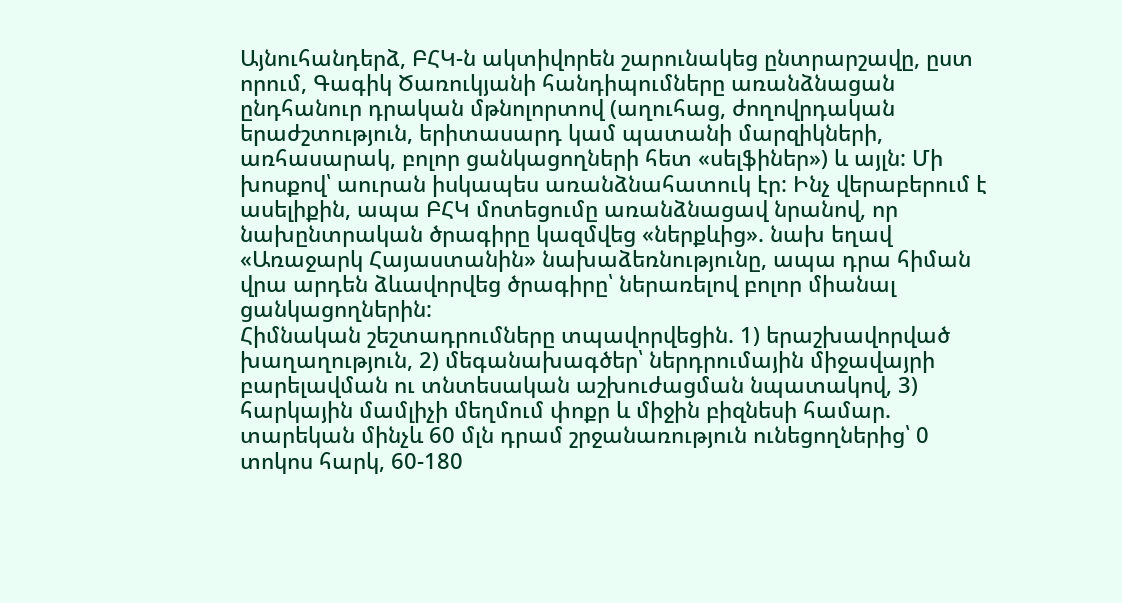Այնուհանդերձ, ԲՀԿ-ն ակտիվորեն շարունակեց ընտրարշավը, ըստ որում, Գագիկ Ծառուկյանի հանդիպումները առանձնացան ընդհանուր դրական մթնոլորտով (աղուհաց, ժողովրդական երաժշտություն, երիտասարդ կամ պատանի մարզիկների, առհասարակ, բոլոր ցանկացողների հետ «սելֆիներ») և այլն: Մի խոսքով՝ աուրան իսկապես առանձնահատուկ էր: Ինչ վերաբերում է ասելիքին, ապա ԲՀԿ մոտեցումը առանձնացավ նրանով, որ նախընտրական ծրագիրը կազմվեց «ներքևից». նախ եղավ «Առաջարկ Հայաստանին» նախաձեռնությունը, ապա դրա հիման վրա արդեն ձևավորվեց ծրագիրը՝ ներառելով բոլոր միանալ ցանկացողներին:
Հիմնական շեշտադրումները տպավորվեցին. 1) երաշխավորված խաղաղություն, 2) մեգանախագծեր՝ ներդրումային միջավայրի բարելավման ու տնտեսական աշխուժացման նպատակով, 3) հարկային մամլիչի մեղմում փոքր և միջին բիզնեսի համար. տարեկան մինչև 60 մլն դրամ շրջանառություն ունեցողներից՝ 0 տոկոս հարկ, 60-180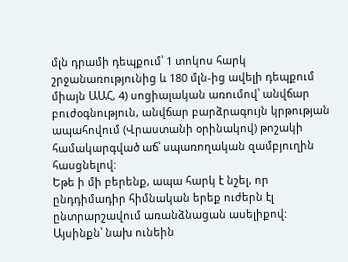մլն դրամի դեպքում՝ 1 տոկոս հարկ շրջանառությունից և 180 մլն-ից ավելի դեպքում միայն ԱԱՀ, 4) սոցիալական առումով՝ անվճար բուժօգնություն, անվճար բարձրագույն կրթության ապահովում (Վրաստանի օրինակով) թոշակի համակարգված աճ՝ սպառողական զամբյուղին հասցնելով:
Եթե ի մի բերենք, ապա հարկ է նշել, որ ընդդիմադիր հիմնական երեք ուժերն էլ ընտրարշավում առանձնացան ասելիքով: Այսինքն՝ նախ ունեին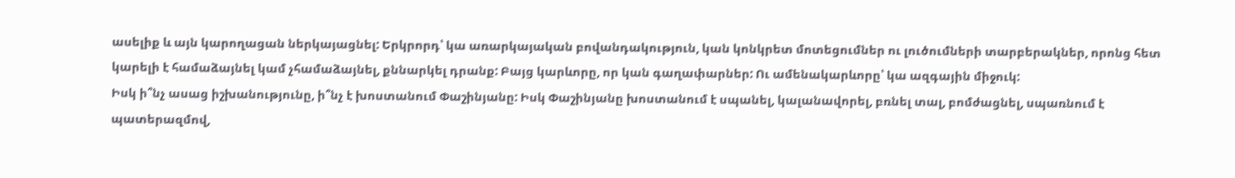ասելիք և այն կարողացան ներկայացնել: Երկրորդ՝ կա առարկայական բովանդակություն, կան կոնկրետ մոտեցումներ ու լուծումների տարբերակներ, որոնց հետ կարելի է համաձայնել կամ չհամաձայնել, քննարկել դրանք: Բայց կարևորը, որ կան գաղափարներ: Ու ամենակարևորը՝ կա ազգային միջուկ:
Իսկ ի՞նչ ասաց իշխանությունը, ի՞նչ է խոստանում Փաշինյանը: Իսկ Փաշինյանը խոստանում է սպանել, կալանավորել, բռնել տալ, բոմժացնել, սպառնում է պատերազմով,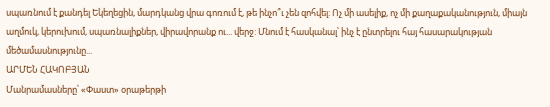սպառնում է քանդել Եկեղեցին, մարդկանց վրա գոռում է, թե ինչո՞ւ չեն զոհվել: Ոչ մի ասելիք, ոչ մի քաղաքականություն, միայն աղմուկ, կերուխում, սպառնալիքներ, վիրավորանք ու... վերջ: Մնում է հասկանալ՝ ինչ է ընտրելու հայ հասարակության մեծամասնությունը...
ԱՐՄԵՆ ՀԱԿՈԲՅԱՆ
Մանրամասները՝ «Փաստ» օրաթերթի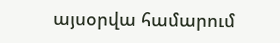այսօրվա համարում